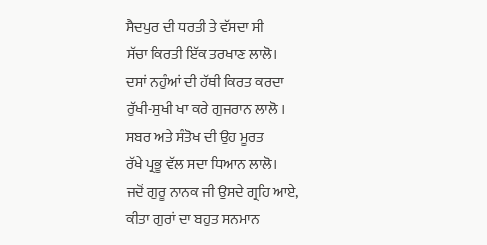ਸੈਦਪੁਰ ਦੀ ਧਰਤੀ ਤੇ ਵੱਸਦਾ ਸੀ
ਸੱਚਾ ਕਿਰਤੀ ਇੱਕ ਤਰਖਾਣ ਲਾਲੋ।
ਦਸਾਂ ਨਹੁੰਆਂ ਦੀ ਹੱਥੀ ਕਿਰਤ ਕਰਦਾ
ਰੁੱਖੀ-ਸੁਖੀ ਖਾ ਕਰੇ ਗੁਜਰਾਨ ਲਾਲੋ ।
ਸਬਰ ਅਤੇ ਸੰਤੋਖ ਦੀ ਉਹ ਮੂਰਤ
ਰੱਖੇ ਪ੍ਰਭੂ ਵੱਲ ਸਦਾ ਧਿਆਨ ਲਾਲੋ।
ਜਦੋਂ ਗੁਰੂ ਨਾਨਕ ਜੀ ਉਸਦੇ ਗ੍ਰਹਿ ਆਏ,
ਕੀਤਾ ਗੁਰਾਂ ਦਾ ਬਹੁਤ ਸਨਮਾਨ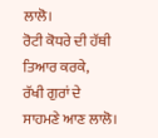ਲਾਲੋ।
ਰੋਟੀ ਕੋਧਰੇ ਦੀ ਹੱਥੀ ਤਿਆਰ ਕਰਕੇ,
ਰੱਖੀ ਗੁਰਾਂ ਦੇ ਸਾਹਮਣੇ ਆਣ ਲਾਲੋ।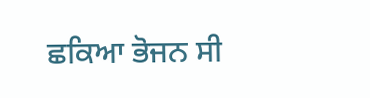ਛਕਿਆ ਭੋਜਨ ਸੀ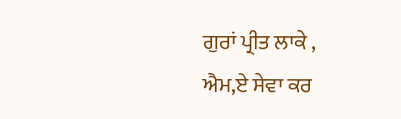ਗੁਰਾਂ ਪ੍ਰੀਤ ਲਾਕੇ ,
ਐਮ,ਏ ਸੇਵਾ ਕਰ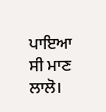ਪਾਇਆ ਸੀ ਮਾਣ ਲਾਲੋ।